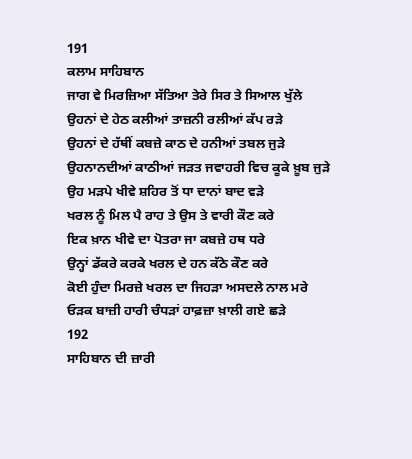191
ਕਲਾਮ ਸਾਹਿਬਾਨ
ਜਾਗ ਵੇ ਮਿਰਜ਼ਿਆ ਸੱਤਿਆ ਤੇਰੇ ਸਿਰ ਤੇ ਸਿਆਲ ਖੁੱਲੇ
ਉਹਨਾਂ ਦੇ ਹੇਠ ਕਲੀਆਂ ਤਾਜ਼ਨੀ ਰਲੀਆਂ ਕੱਪ ਰੜੇ
ਉਹਨਾਂ ਦੇ ਹੱਥੀਂ ਕਬਜ਼ੇ ਕਾਠ ਦੇ ਹਨੀਆਂ ਤਬਲ ਜੁੜੇ
ਉਹਨਾਨਦੀਆਂ ਕਾਠੀਆਂ ਜੜਤ ਜਵਾਹਰੀ ਵਿਚ ਕੂਕੇ ਖ਼ੂਬ ਜੁੜੇ
ਉਹ ਮੜਪੇ ਖੀਵੇ ਸ਼ਹਿਰ ਤੋਂ ਧਾ ਦਾਨਾਂ ਬਾਦ ਵੜੇ
ਖਰਲ ਨੂੰ ਮਿਲ ਪੈ ਰਾਹ ਤੇ ਉਸ ਤੇ ਵਾਰੀ ਕੌਣ ਕਰੇ
ਇਕ ਖ਼ਾਨ ਖੀਵੇ ਦਾ ਪੋਤਰਾ ਜਾ ਕਬਜ਼ੇ ਹਥ ਧਰੇ
ਉਨ੍ਹਾਂ ਡੱਕਰੇ ਕਰਕੇ ਖਰਲ ਦੇ ਹਨ ਕੱਠੇ ਕੌਣ ਕਰੇ
ਕੋਈ ਹੁੰਦਾ ਮਿਰਜ਼ੇ ਖਰਲ ਦਾ ਜਿਹੜਾ ਅਸਦਲੇ ਨਾਲ ਮਰੇ
ਓੜਕ ਬਾਜ਼ੀ ਹਾਰੀ ਚੰਧੜਾਂ ਹਾਫ਼ਜ਼ਾ ਖ਼ਾਲੀ ਗਏ ਛੜੇ
192
ਸਾਹਿਬਾਨ ਦੀ ਜ਼ਾਰੀ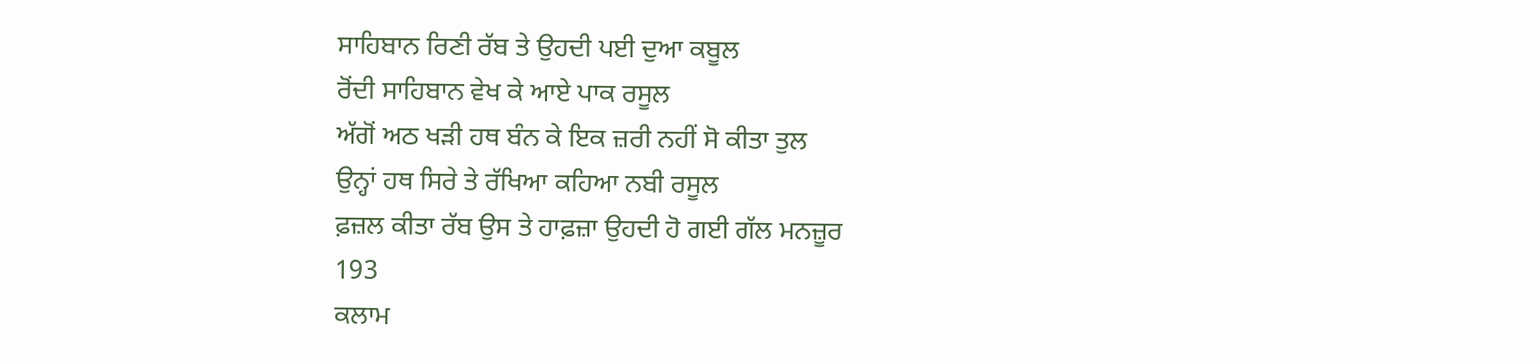ਸਾਹਿਬਾਨ ਰਿਣੀ ਰੱਬ ਤੇ ਉਹਦੀ ਪਈ ਦੁਆ ਕਬੂਲ
ਰੋਂਦੀ ਸਾਹਿਬਾਨ ਵੇਖ ਕੇ ਆਏ ਪਾਕ ਰਸੂਲ
ਅੱਗੋਂ ਅਠ ਖੜੀ ਹਥ ਬੰਨ ਕੇ ਇਕ ਜ਼ਰੀ ਨਹੀਂ ਸੋ ਕੀਤਾ ਤੁਲ
ਉਨ੍ਹਾਂ ਹਥ ਸਿਰੇ ਤੇ ਰੱਖਿਆ ਕਹਿਆ ਨਬੀ ਰਸੂਲ
ਫ਼ਜ਼ਲ ਕੀਤਾ ਰੱਬ ਉਸ ਤੇ ਹਾਫ਼ਜ਼ਾ ਉਹਦੀ ਹੋ ਗਈ ਗੱਲ ਮਨਜ਼ੂਰ
193
ਕਲਾਮ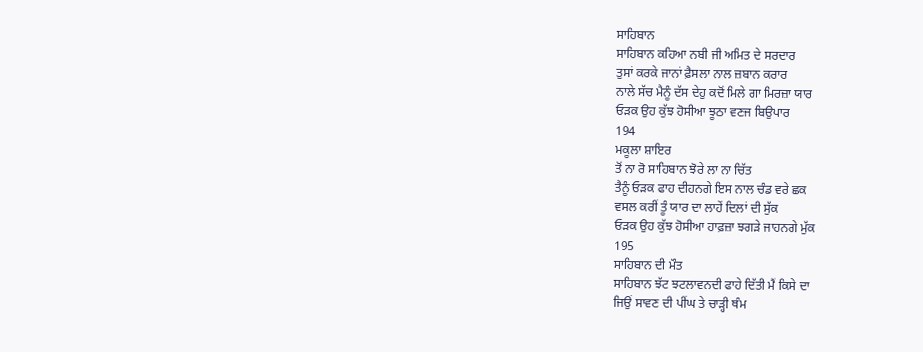ਸਾਹਿਬਾਨ
ਸਾਹਿਬਾਨ ਕਹਿਆ ਨਬੀ ਜੀ ਅਮਿਤ ਦੇ ਸਰਦਾਰ
ਤੁਸਾਂ ਕਰਕੇ ਜਾਨਾਂ ਫ਼ੈਸਲਾ ਨਾਲ ਜ਼ਬਾਨ ਕਰਾਰ
ਨਾਲੇ ਸੱਚ ਮੈਨੂੰ ਦੱਸ ਦੇਹੁ ਕਦੋਂ ਮਿਲੇ ਗਾ ਮਿਰਜ਼ਾ ਯਾਰ
ਓੜਕ ਉਹ ਕੁੱਝ ਹੋਸੀਆ ਝੂਠਾ ਵਣਜ ਬਿਉਪਾਰ
194
ਮਕੂਲਾ ਸ਼ਾਇਰ
ਤੋਂ ਨਾ ਰੋ ਸਾਹਿਬਾਨ ਝੋਰੇ ਲਾ ਨਾ ਚਿੱਤ
ਤੈਨੂੰ ਓੜਕ ਫਾਹ ਦੀਹਨਗੇ ਇਸ ਨਾਲ ਚੰਡ ਵਰੇ ਛਕ
ਵਸਲ ਕਰੀਂ ਤੂੰ ਯਾਰ ਦਾ ਲਾਹੇਂ ਦਿਲਾਂ ਦੀ ਸੁੱਕ
ਓੜਕ ਉਹ ਕੁੱਝ ਹੋਸੀਆ ਹਾਫ਼ਜ਼ਾ ਝਗੜੇ ਜਾਹਨਗੇ ਮੁੱਕ
195
ਸਾਹਿਬਾਨ ਦੀ ਮੌਤ
ਸਾਹਿਬਾਨ ਝੱਟ ਝਟਲਾਵਨਦੀ ਫਾਹੇ ਦਿੱਤੀ ਮੈਂ ਕਿਸੇ ਦਾ
ਜਿਉਂ ਸਾਵਣ ਦੀ ਪੀਂਘ ਤੇ ਚਾੜ੍ਹੀ ਥੰਮ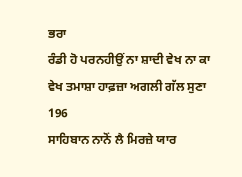ਭਰਾ
ਰੰਡੀ ਹੋ ਪਰਨਹੀਉਂ ਨਾ ਸ਼ਾਦੀ ਵੇਖ ਨਾ ਕਾ
ਵੇਖ ਤਮਾਸ਼ਾ ਹਾਫ਼ਜ਼ਾ ਅਗਲੀ ਗੱਲ ਸੁਣਾ
196
ਸਾਹਿਬਾਨ ਨਾਨੋਂ ਲੈ ਮਿਰਜ਼ੇ ਯਾਰ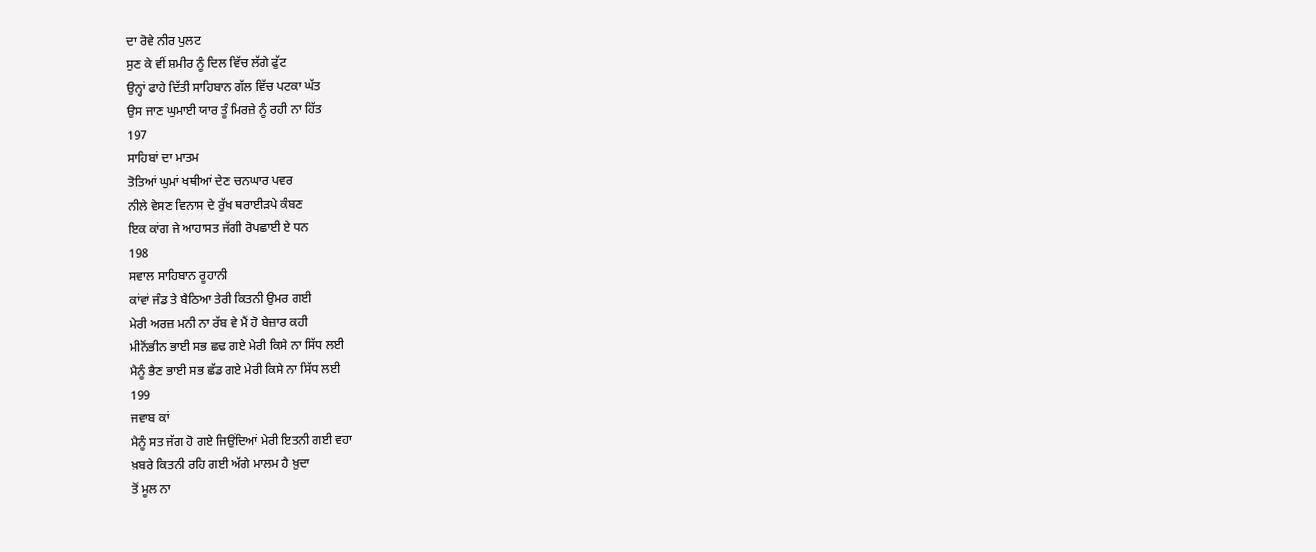ਦਾ ਰੋਵੇ ਨੀਰ ਪੁਲਟ
ਸੁਣ ਕੇ ਵੀਂ ਸ਼ਮੀਰ ਨੂੰ ਦਿਲ ਵਿੱਚ ਲੱਗੇ ਫੁੱਟ
ਉਨ੍ਹਾਂ ਫਾਹੇ ਦਿੱਤੀ ਸਾਹਿਬਾਨ ਗੱਲ ਵਿੱਚ ਪਟਕਾ ਘੱਤ
ਉਸ ਜਾਣ ਘੁਮਾਈ ਯਾਰ ਤੂੰ ਮਿਰਜ਼ੇ ਨੂੰ ਰਹੀ ਨਾ ਹਿੱਤ
197
ਸਾਹਿਬਾਂ ਦਾ ਮਾਤਮ
ਤੋਤਿਆਂ ਘੁਮਾਂ ਖਥੀਆਂ ਦੇਣ ਚਨਘਾਰ ਪਵਰ
ਨੀਲੇ ਵੇਸਣ ਵਿਨਾਸ ਦੇ ਰੁੱਖ ਥਰਾਈੜਪੇ ਕੰਬਣ
ਇਕ ਕਾਂਗ ਜੇ ਆਹਾਸਤ ਜੱਗੀ ਰੋਪਛਾਈ ਏ ਧਨ
198
ਸਵਾਲ ਸਾਹਿਬਾਨ ਰੂਹਾਨੀ
ਕਾਂਵਾਂ ਜੰਡ ਤੇ ਬੈਠਿਆ ਤੇਰੀ ਕਿਤਨੀ ਉਮਰ ਗਈ
ਮੇਰੀ ਅਰਜ਼ ਮਨੀ ਨਾ ਰੱਬ ਵੇ ਮੈਂ ਹੋ ਬੇਜ਼ਾਰ ਕਹੀ
ਮੀਨੋਂਭੀਨ ਭਾਈ ਸਭ ਛਢ ਗਏ ਮੇਰੀ ਕਿਸੇ ਨਾ ਸਿੱਧ ਲਈ
ਮੈਨੂੰ ਭੈਣ ਭਾਈ ਸਭ ਛੱਡ ਗਏ ਮੇਰੀ ਕਿਸੇ ਨਾ ਸਿੱਧ ਲਈ
199
ਜਵਾਬ ਕਾਂ
ਮੈਨੂੰ ਸਤ ਜੱਗ ਹੋ ਗਏ ਜਿਉਂਦਿਆਂ ਮੇਰੀ ਇਤਨੀ ਗਈ ਵਹਾ
ਖ਼ਬਰੇ ਕਿਤਨੀ ਰਹਿ ਗਈ ਅੱਗੇ ਮਾਲਮ ਹੈ ਖ਼ੁਦਾ
ਤੋਂ ਮੂਲ ਨਾ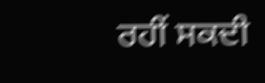ਰਹੀਂ ਸਕਦੀ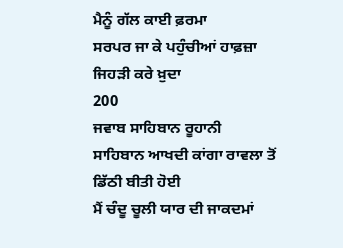ਮੈਨੂੰ ਗੱਲ ਕਾਈ ਫ਼ਰਮਾ
ਸਰਪਰ ਜਾ ਕੇ ਪਹੁੰਚੀਆਂ ਹਾਫ਼ਜ਼ਾ ਜਿਹੜੀ ਕਰੇ ਖ਼ੁਦਾ
200
ਜਵਾਬ ਸਾਹਿਬਾਨ ਰੂਹਾਨੀ
ਸਾਹਿਬਾਨ ਆਖਦੀ ਕਾਂਗਾ ਰਾਵਲਾ ਤੋਂ ਡਿੱਠੀ ਬੀਤੀ ਹੋਈ
ਮੈਂ ਚੰਦੂ ਚੂਲੀ ਯਾਰ ਦੀ ਜਾਕਦਮਾਂ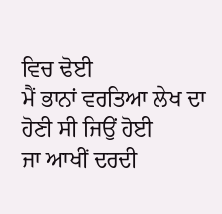ਵਿਚ ਢੋਈ
ਮੈਂ ਭਾਨਾਂ ਵਰਤਿਆ ਲੇਖ ਦਾ ਹੋਣੀ ਸੀ ਜਿਉਂ ਹੋਈ
ਜਾ ਆਖੀਂ ਦਰਦੀ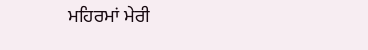ਮਹਿਰਮਾਂ ਮੇਰੀ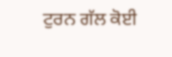ਟੁਰਨ ਗੱਲ ਕੋਈ